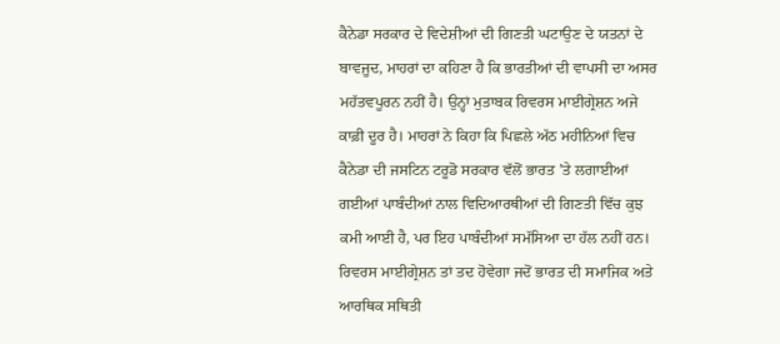ਕੈਨੇਡਾ ਸਰਕਾਰ ਦੇ ਵਿਦੇਸ਼ੀਆਂ ਦੀ ਗਿਣਤੀ ਘਟਾਉਣ ਦੇ ਯਤਨਾਂ ਦੇ ਬਾਵਜੂਦ, ਮਾਹਰਾਂ ਦਾ ਕਹਿਣਾ ਹੈ ਕਿ ਭਾਰਤੀਆਂ ਦੀ ਵਾਪਸੀ ਦਾ ਅਸਰ ਮਹੱਤਵਪੂਰਨ ਨਹੀਂ ਹੈ। ਉਨ੍ਹਾਂ ਮੁਤਾਬਕ ਰਿਵਰਸ ਮਾਈਗ੍ਰੇਸ਼ਨ ਅਜੇ ਕਾਫ਼ੀ ਦੂਰ ਹੈ। ਮਾਹਰਾਂ ਨੇ ਕਿਹਾ ਕਿ ਪਿਛਲੇ ਅੱਠ ਮਹੀਨਿਆਂ ਵਿਚ ਕੈਨੇਡਾ ਦੀ ਜਸਟਿਨ ਟਰੂਡੋ ਸਰਕਾਰ ਵੱਲੋਂ ਭਾਰਤ ’ਤੇ ਲਗਾਈਆਂ ਗਈਆਂ ਪਾਬੰਦੀਆਂ ਨਾਲ ਵਿਦਿਆਰਥੀਆਂ ਦੀ ਗਿਣਤੀ ਵਿੱਚ ਕੁਝ ਕਮੀ ਆਈ ਹੈ, ਪਰ ਇਹ ਪਾਬੰਦੀਆਂ ਸਮੱਸਿਆ ਦਾ ਹੱਲ ਨਹੀਂ ਹਨ। ਰਿਵਰਸ ਮਾਈਗ੍ਰੇਸ਼ਨ ਤਾਂ ਤਦ ਹੋਵੇਗਾ ਜਦੋਂ ਭਾਰਤ ਦੀ ਸਮਾਜਿਕ ਅਤੇ ਆਰਥਿਕ ਸਥਿਤੀ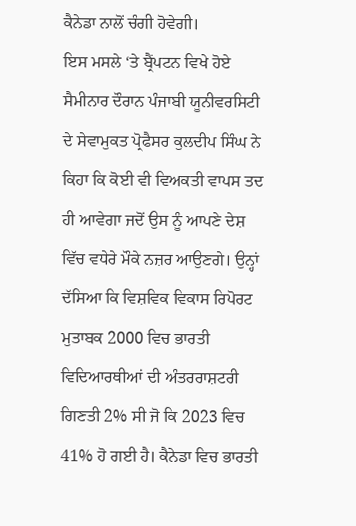ਕੈਨੇਡਾ ਨਾਲੋਂ ਚੰਗੀ ਹੋਵੇਗੀ।
ਇਸ ਮਸਲੇ ‘ਤੇ ਬ੍ਰੈਂਪਟਨ ਵਿਖੇ ਹੋਏ ਸੈਮੀਨਾਰ ਦੌਰਾਨ ਪੰਜਾਬੀ ਯੂਨੀਵਰਸਿਟੀ ਦੇ ਸੇਵਾਮੁਕਤ ਪ੍ਰੋਫੈਸਰ ਕੁਲਦੀਪ ਸਿੰਘ ਨੇ ਕਿਹਾ ਕਿ ਕੋਈ ਵੀ ਵਿਅਕਤੀ ਵਾਪਸ ਤਦ ਹੀ ਆਵੇਗਾ ਜਦੋਂ ਉਸ ਨੂੰ ਆਪਣੇ ਦੇਸ਼ ਵਿੱਚ ਵਧੇਰੇ ਮੌਕੇ ਨਜ਼ਰ ਆਉਣਗੇ। ਉਨ੍ਹਾਂ ਦੱਸਿਆ ਕਿ ਵਿਸ਼ਵਿਕ ਵਿਕਾਸ ਰਿਪੋਰਟ ਮੁਤਾਬਕ 2000 ਵਿਚ ਭਾਰਤੀ ਵਿਦਿਆਰਥੀਆਂ ਦੀ ਅੰਤਰਰਾਸ਼ਟਰੀ ਗਿਣਤੀ 2% ਸੀ ਜੋ ਕਿ 2023 ਵਿਚ 41% ਹੋ ਗਈ ਹੈ। ਕੈਨੇਡਾ ਵਿਚ ਭਾਰਤੀ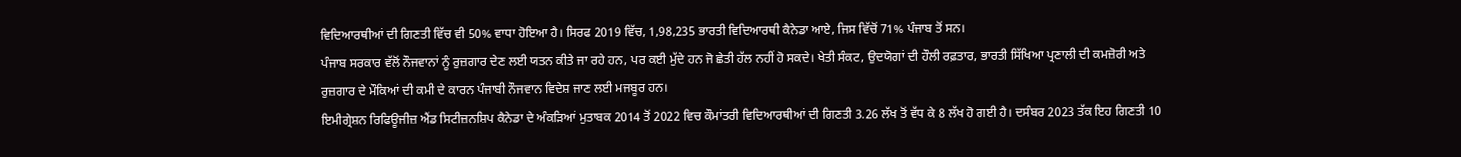ਵਿਦਿਆਰਥੀਆਂ ਦੀ ਗਿਣਤੀ ਵਿੱਚ ਵੀ 50% ਵਾਧਾ ਹੋਇਆ ਹੈ। ਸਿਰਫ 2019 ਵਿੱਚ, 1,98,235 ਭਾਰਤੀ ਵਿਦਿਆਰਥੀ ਕੈਨੇਡਾ ਆਏ, ਜਿਸ ਵਿੱਚੋਂ 71% ਪੰਜਾਬ ਤੋਂ ਸਨ।
ਪੰਜਾਬ ਸਰਕਾਰ ਵੱਲੋਂ ਨੌਜਵਾਨਾਂ ਨੂੰ ਰੁਜ਼ਗਾਰ ਦੇਣ ਲਈ ਯਤਨ ਕੀਤੇ ਜਾ ਰਹੇ ਹਨ, ਪਰ ਕਈ ਮੁੱਦੇ ਹਨ ਜੋ ਛੇਤੀ ਹੱਲ ਨਹੀਂ ਹੋ ਸਕਦੇ। ਖੇਤੀ ਸੰਕਟ, ਉਦਯੋਗਾਂ ਦੀ ਹੌਲੀ ਰਫ਼ਤਾਰ, ਭਾਰਤੀ ਸਿੱਖਿਆ ਪ੍ਰਣਾਲੀ ਦੀ ਕਮਜ਼ੋਰੀ ਅਤੇ ਰੁਜ਼ਗਾਰ ਦੇ ਮੌਕਿਆਂ ਦੀ ਕਮੀ ਦੇ ਕਾਰਨ ਪੰਜਾਬੀ ਨੌਜਵਾਨ ਵਿਦੇਸ਼ ਜਾਣ ਲਈ ਮਜਬੂਰ ਹਨ।
ਇਮੀਗ੍ਰੇਸ਼ਨ ਰਿਫਿਊਜੀਜ਼ ਐਂਡ ਸਿਟੀਜ਼ਨਸ਼ਿਪ ਕੈਨੇਡਾ ਦੇ ਅੰਕੜਿਆਂ ਮੁਤਾਬਕ 2014 ਤੋਂ 2022 ਵਿਚ ਕੌਮਾਂਤਰੀ ਵਿਦਿਆਰਥੀਆਂ ਦੀ ਗਿਣਤੀ 3.26 ਲੱਖ ਤੋਂ ਵੱਧ ਕੇ 8 ਲੱਖ ਹੋ ਗਈ ਹੈ। ਦਸੰਬਰ 2023 ਤੱਕ ਇਹ ਗਿਣਤੀ 10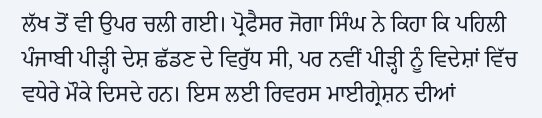ਲੱਖ ਤੋਂ ਵੀ ਉਪਰ ਚਲੀ ਗਈ। ਪ੍ਰੋਫੈਸਰ ਜੋਗਾ ਸਿੰਘ ਨੇ ਕਿਹਾ ਕਿ ਪਹਿਲੀ ਪੰਜਾਬੀ ਪੀੜ੍ਹੀ ਦੇਸ਼ ਛੱਡਣ ਦੇ ਵਿਰੁੱਧ ਸੀ, ਪਰ ਨਵੀਂ ਪੀੜ੍ਹੀ ਨੂੰ ਵਿਦੇਸ਼ਾਂ ਵਿੱਚ ਵਧੇਰੇ ਮੌਕੇ ਦਿਸਦੇ ਹਨ। ਇਸ ਲਈ ਰਿਵਰਸ ਮਾਈਗ੍ਰੇਸ਼ਨ ਦੀਆਂ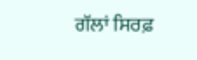ਗੱਲਾਂ ਸਿਰਫ਼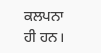ਕਲਪਨਾ ਹੀ ਹਨ।